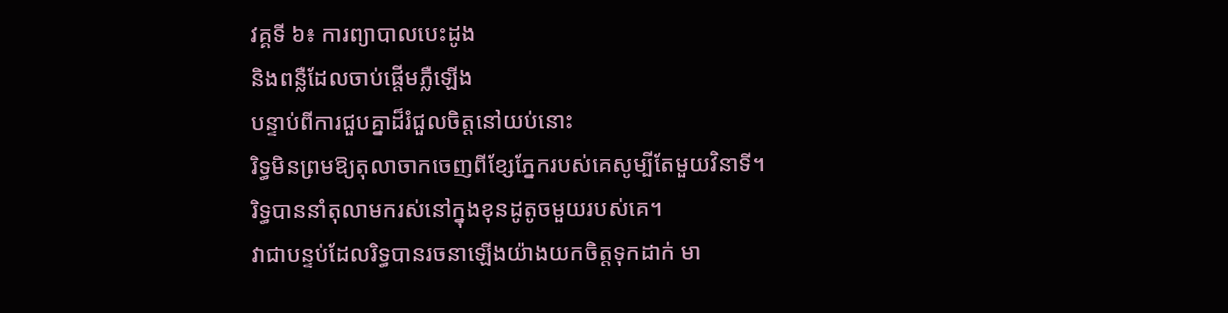វគ្គទី ៦៖ ការព្យាបាលបេះដូង
និងពន្លឺដែលចាប់ផ្តើមភ្លឺឡើង
បន្ទាប់ពីការជួបគ្នាដ៏រំជួលចិត្តនៅយប់នោះ
រិទ្ធមិនព្រមឱ្យតុលាចាកចេញពីខ្សែភ្នែករបស់គេសូម្បីតែមួយវិនាទី។
រិទ្ធបាននាំតុលាមករស់នៅក្នុងខុនដូតូចមួយរបស់គេ។
វាជាបន្ទប់ដែលរិទ្ធបានរចនាឡើងយ៉ាងយកចិត្តទុកដាក់ មា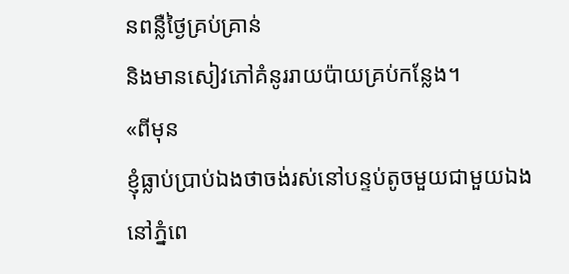នពន្លឺថ្ងៃគ្រប់គ្រាន់
និងមានសៀវភៅគំនូររាយប៉ាយគ្រប់កន្លែង។
«ពីមុន
ខ្ញុំធ្លាប់ប្រាប់ឯងថាចង់រស់នៅបន្ទប់តូចមួយជាមួយឯងនៅភ្នំពេ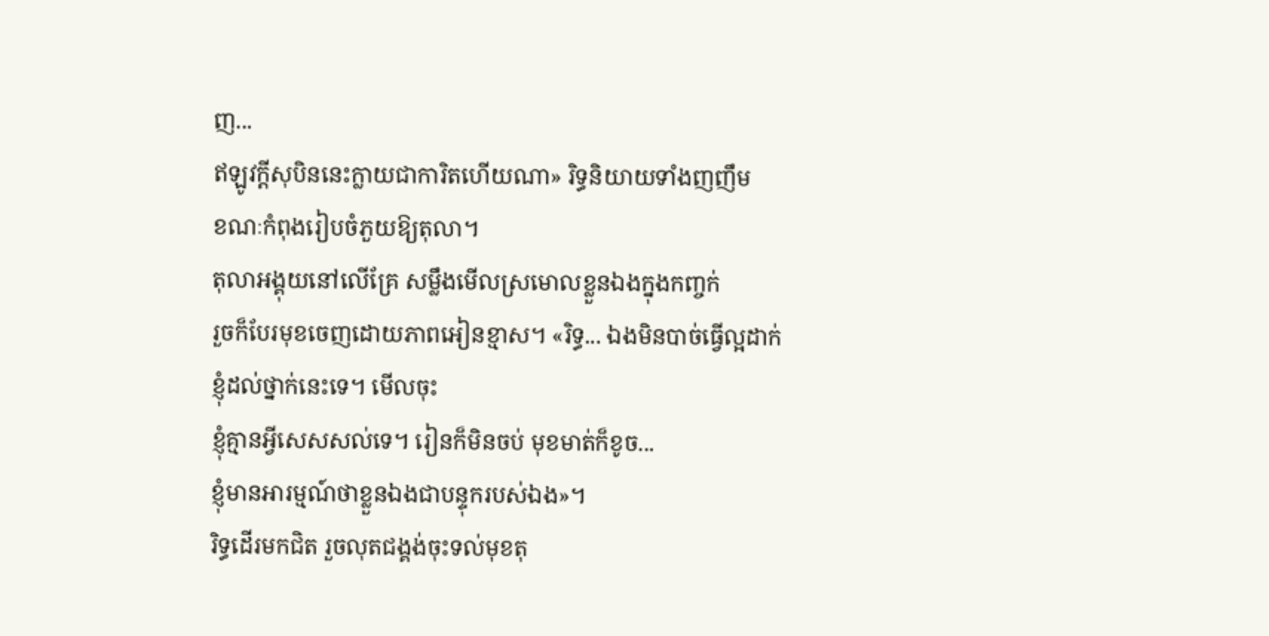ញ...
ឥឡូវក្តីសុបិននេះក្លាយជាការិតហើយណា» រិទ្ធនិយាយទាំងញញឹម
ខណៈកំពុងរៀបចំភួយឱ្យតុលា។
តុលាអង្គុយនៅលើគ្រែ សម្លឹងមើលស្រមោលខ្លួនឯងក្នុងកញ្ចក់
រួចក៏បែរមុខចេញដោយភាពអៀនខ្មាស។ «រិទ្ធ... ឯងមិនបាច់ធ្វើល្អដាក់ខ្ញុំដល់ថ្នាក់នេះទេ។ មើលចុះ
ខ្ញុំគ្មានអ្វីសេសសល់ទេ។ រៀនក៏មិនចប់ មុខមាត់ក៏ខូច...
ខ្ញុំមានអារម្មណ៍ថាខ្លួនឯងជាបន្ទុករបស់ឯង»។
រិទ្ធដើរមកជិត រួចលុតជង្គង់ចុះទល់មុខតុ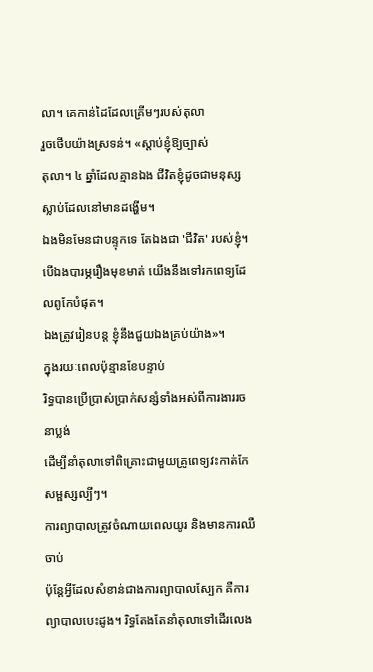លា។ គេកាន់ដៃដែលគ្រើមៗរបស់តុលា
រួចថើបយ៉ាងស្រទន់។ «ស្តាប់ខ្ញុំឱ្យច្បាស់
តុលា។ ៤ ឆ្នាំដែលគ្មានឯង ជីវិតខ្ញុំដូចជាមនុស្សស្លាប់ដែលនៅមានដង្ហើម។
ឯងមិនមែនជាបន្ទុកទេ តែឯងជា 'ជីវិត' របស់ខ្ញុំ។ បើឯងបារម្ភរឿងមុខមាត់ យើងនឹងទៅរកពេទ្យដែលពូកែបំផុត។
ឯងត្រូវរៀនបន្ត ខ្ញុំនឹងជួយឯងគ្រប់យ៉ាង»។
ក្នុងរយៈពេលប៉ុន្មានខែបន្ទាប់
រិទ្ធបានប្រើប្រាស់ប្រាក់សន្សំទាំងអស់ពីការងាររចនាប្លង់
ដើម្បីនាំតុលាទៅពិគ្រោះជាមួយគ្រូពេទ្យវះកាត់កែសម្ផស្សល្បីៗ។
ការព្យាបាលត្រូវចំណាយពេលយូរ និងមានការឈឺចាប់
ប៉ុន្តែអ្វីដែលសំខាន់ជាងការព្យាបាលស្បែក គឺការព្យាបាលបេះដូង។ រិទ្ធតែងតែនាំតុលាទៅដើរលេង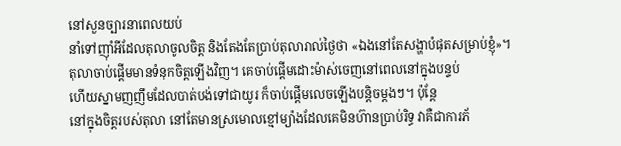នៅសួនច្បារនាពេលយប់
នាំទៅញ៉ាំអីដែលតុលាចូលចិត្ត និងតែងតែប្រាប់តុលារាល់ថ្ងៃថា «ឯងនៅតែសង្ហាបំផុតសម្រាប់ខ្ញុំ»។
តុលាចាប់ផ្តើមមានទំនុកចិត្តឡើងវិញ។ គេចាប់ផ្តើមដោះម៉ាស់ចេញនៅពេលនៅក្នុងបន្ទប់
ហើយស្នាមញញឹមដែលបាត់បង់ទៅជាយូរ ក៏ចាប់ផ្តើមលេចឡើងបន្តិចម្តងៗ។ ប៉ុន្តែ
នៅក្នុងចិត្តរបស់តុលា នៅតែមានស្រមោលខ្មៅម្យ៉ាងដែលគេមិនហ៊ានប្រាប់រិទ្ធ វាគឺជាការភ័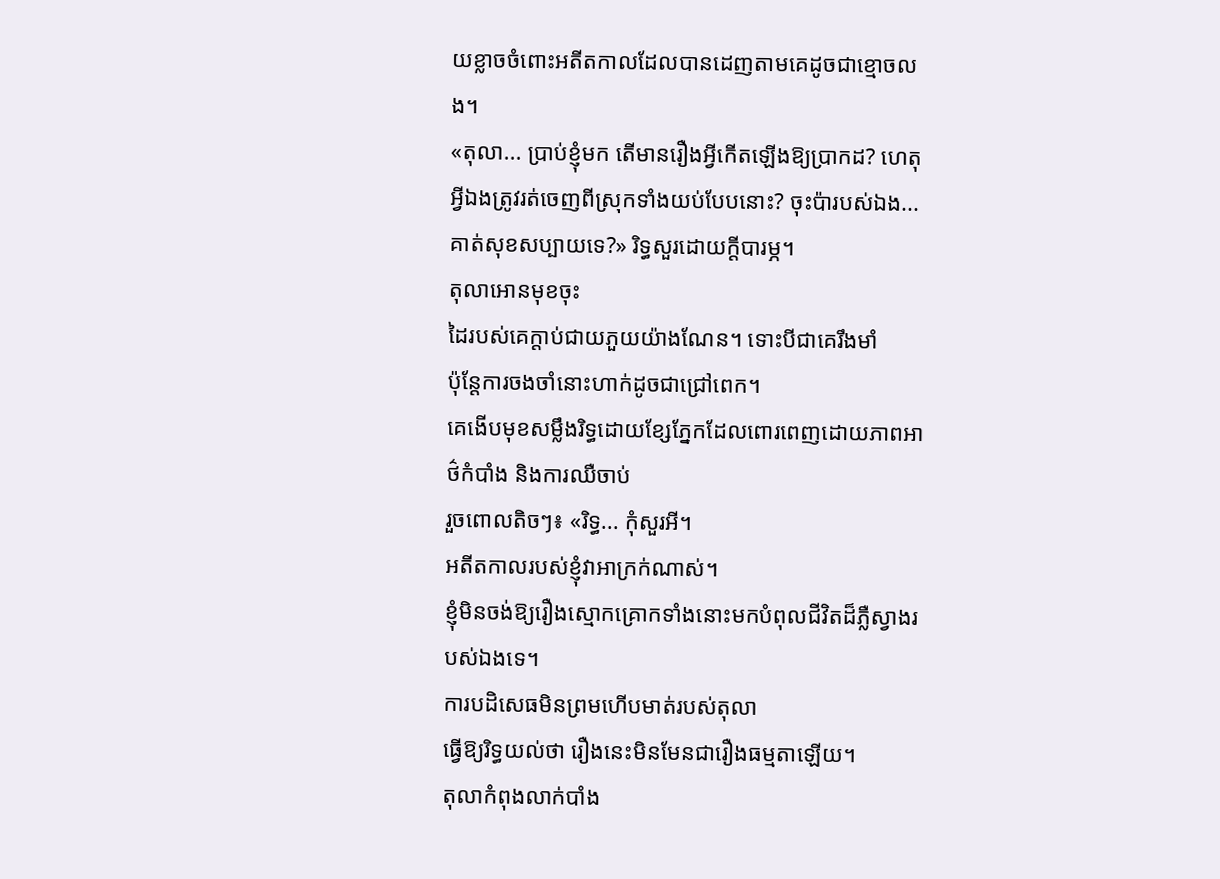យខ្លាចចំពោះអតីតកាលដែលបានដេញតាមគេដូចជាខ្មោចលង។
«តុលា... ប្រាប់ខ្ញុំមក តើមានរឿងអ្វីកើតឡើងឱ្យប្រាកដ? ហេតុអ្វីឯងត្រូវរត់ចេញពីស្រុកទាំងយប់បែបនោះ? ចុះប៉ារបស់ឯង...
គាត់សុខសប្បាយទេ?» រិទ្ធសួរដោយក្តីបារម្ភ។
តុលាអោនមុខចុះ
ដៃរបស់គេក្ដាប់ជាយភួយយ៉ាងណែន។ ទោះបីជាគេរឹងមាំ
ប៉ុន្តែការចងចាំនោះហាក់ដូចជាជ្រៅពេក។
គេងើបមុខសម្លឹងរិទ្ធដោយខ្សែភ្នែកដែលពោរពេញដោយភាពអាថ៌កំបាំង និងការឈឺចាប់
រួចពោលតិចៗ៖ «រិទ្ធ... កុំសួរអី។
អតីតកាលរបស់ខ្ញុំវាអាក្រក់ណាស់។
ខ្ញុំមិនចង់ឱ្យរឿងស្មោកគ្រោកទាំងនោះមកបំពុលជីវិតដ៏ភ្លឺស្វាងរបស់ឯងទេ។
ការបដិសេធមិនព្រមហើបមាត់របស់តុលា
ធ្វើឱ្យរិទ្ធយល់ថា រឿងនេះមិនមែនជារឿងធម្មតាឡើយ។
តុលាកំពុងលាក់បាំង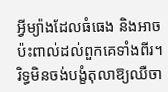អ្វីម្យ៉ាងដែលធំធេង និងអាចប៉ះពាល់ដល់ពួកគេទាំងពីរ។
រិទ្ធមិនចង់បង្ខំតុលាឱ្យឈឺចា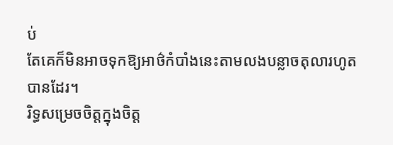ប់
តែគេក៏មិនអាចទុកឱ្យអាថ៌កំបាំងនេះតាមលងបន្លាចតុលារហូតបានដែរ។
រិទ្ធសម្រេចចិត្តក្នុងចិត្ត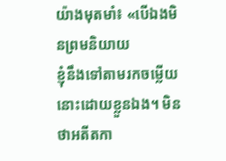យ៉ាងមុតមាំ៖ «បើឯងមិនព្រមនិយាយ
ខ្ញុំនឹងទៅតាមរកចម្លើយនោះដោយខ្លួនឯង។ មិនថាអតីតកា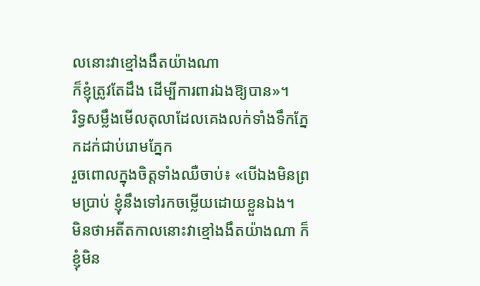លនោះវាខ្មៅងងឹតយ៉ាងណា
ក៏ខ្ញុំត្រូវតែដឹង ដើម្បីការពារឯងឱ្យបាន»។
រិទ្ធសម្លឹងមើលតុលាដែលគេងលក់ទាំងទឹកភ្នែកដក់ជាប់រោមភ្នែក
រួចពោលក្នុងចិត្តទាំងឈឺចាប់៖ «បើឯងមិនព្រមប្រាប់ ខ្ញុំនឹងទៅរកចម្លើយដោយខ្លួនឯង។
មិនថាអតីតកាលនោះវាខ្មៅងងឹតយ៉ាងណា ក៏ខ្ញុំមិន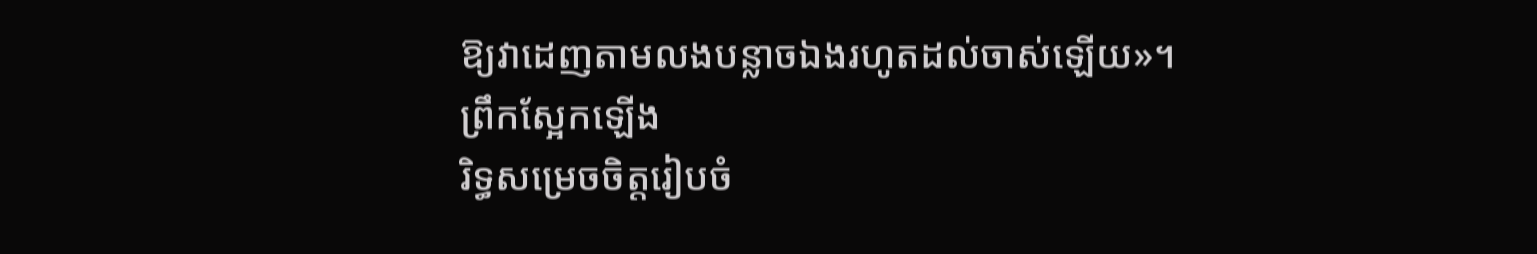ឱ្យវាដេញតាមលងបន្លាចឯងរហូតដល់ចាស់ឡើយ»។
ព្រឹកស្អែកឡើង
រិទ្ធសម្រេចចិត្តរៀបចំ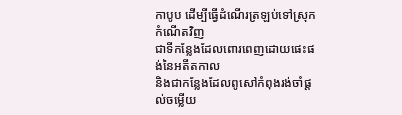កាបូប ដើម្បីធ្វើដំណើរត្រឡប់ទៅស្រុកកំណើតវិញ
ជាទីកន្លែងដែលពោរពេញដោយផេះផង់នៃអតីតកាល
និងជាកន្លែងដែលពូសៅកំពុងរង់ចាំផ្ដល់ចម្លើយ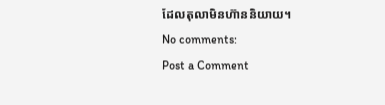ដែលតុលាមិនហ៊ាននិយាយ។
No comments:
Post a Comment